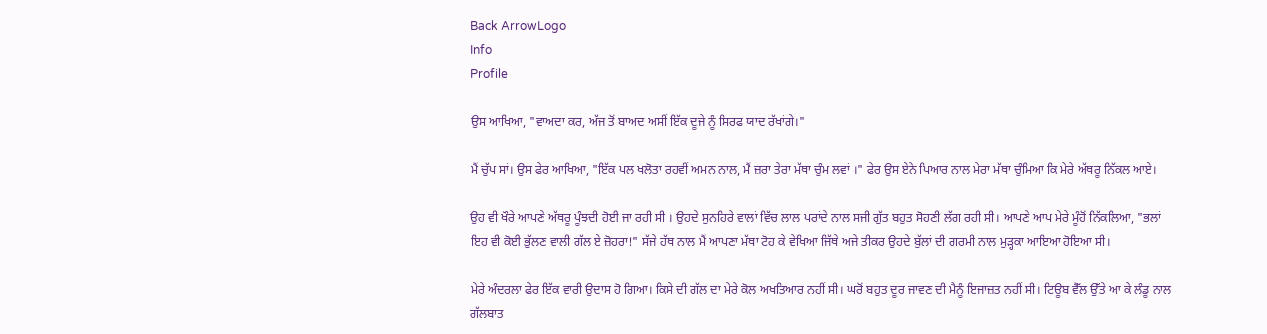Back ArrowLogo
Info
Profile

ਉਸ ਆਖਿਆ, "ਵਾਅਦਾ ਕਰ, ਅੱਜ ਤੋਂ ਬਾਅਦ ਅਸੀਂ ਇੱਕ ਦੂਜੇ ਨੂੰ ਸਿਰਫ ਯਾਦ ਰੱਖਾਂਗੇ।"

ਮੈਂ ਚੁੱਪ ਸਾਂ। ਉਸ ਫੇਰ ਆਖਿਆ, "ਇੱਕ ਪਲ ਖਲੋਤਾ ਰਹਵੀਂ ਅਮਨ ਨਾਲ, ਮੈਂ ਜ਼ਰਾ ਤੇਰਾ ਮੱਥਾ ਚੁੰਮ ਲਵਾਂ ।" ਫੇਰ ਉਸ ਏਨੇ ਪਿਆਰ ਨਾਲ ਮੇਰਾ ਮੱਥਾ ਚੁੰਮਿਆ ਕਿ ਮੇਰੇ ਅੱਥਰੂ ਨਿੱਕਲ ਆਏ।

ਉਹ ਵੀ ਖੌਰੇ ਆਪਣੇ ਅੱਥਰੂ ਪੂੰਝਦੀ ਹੋਈ ਜਾ ਰਹੀ ਸੀ । ਉਹਦੇ ਸੁਨਹਿਰੇ ਵਾਲਾਂ ਵਿੱਚ ਲਾਲ ਪਰਾਂਦੇ ਨਾਲ ਸਜੀ ਗੁੱਤ ਬਹੁਤ ਸੋਹਣੀ ਲੱਗ ਰਹੀ ਸੀ। ਆਪਣੇ ਆਪ ਮੇਰੇ ਮੂੰਹੋਂ ਨਿੱਕਲਿਆ, "ਭਲਾਂ ਇਹ ਵੀ ਕੋਈ ਭੁੱਲਣ ਵਾਲੀ ਗੱਲ ਏ ਜ਼ੋਹਰਾ!" ਸੱਜੇ ਹੱਥ ਨਾਲ ਮੈਂ ਆਪਣਾ ਮੱਥਾ ਟੋਹ ਕੇ ਵੇਖਿਆ ਜਿੱਥੇ ਅਜੇ ਤੀਕਰ ਉਹਦੇ ਬੁੱਲਾਂ ਦੀ ਗਰਮੀ ਨਾਲ ਮੁੜ੍ਹਕਾ ਆਇਆ ਹੋਇਆ ਸੀ।

ਮੇਰੇ ਅੰਦਰਲਾ ਫੇਰ ਇੱਕ ਵਾਰੀ ਉਦਾਸ ਹੋ ਗਿਆ। ਕਿਸੇ ਦੀ ਗੱਲ ਦਾ ਮੇਰੇ ਕੋਲ ਅਖਤਿਆਰ ਨਹੀਂ ਸੀ। ਘਰੋਂ ਬਹੁਤ ਦੂਰ ਜਾਵਣ ਦੀ ਮੈਨੂੰ ਇਜਾਜ਼ਤ ਨਹੀਂ ਸੀ। ਟਿਊਬ ਵੈੱਲ ਉੱਤੇ ਆ ਕੇ ਲੰਡੂ ਨਾਲ ਗੱਲਬਾਤ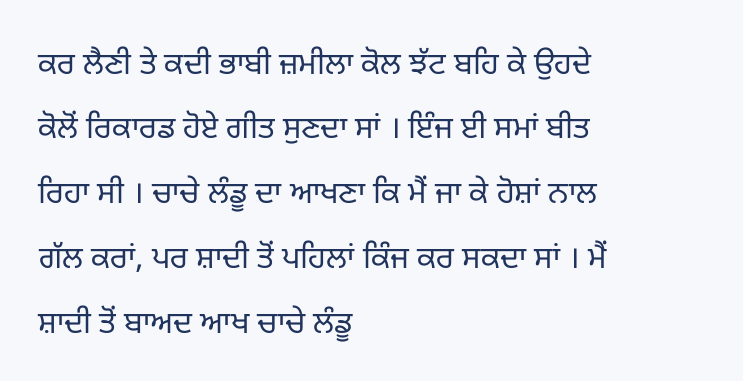ਕਰ ਲੈਣੀ ਤੇ ਕਦੀ ਭਾਬੀ ਜ਼ਮੀਲਾ ਕੋਲ ਝੱਟ ਬਹਿ ਕੇ ਉਹਦੇ ਕੋਲੋਂ ਰਿਕਾਰਡ ਹੋਏ ਗੀਤ ਸੁਣਦਾ ਸਾਂ । ਇੰਜ ਈ ਸਮਾਂ ਬੀਤ ਰਿਹਾ ਸੀ । ਚਾਚੇ ਲੰਡੂ ਦਾ ਆਖਣਾ ਕਿ ਮੈਂ ਜਾ ਕੇ ਹੋਸ਼ਾਂ ਨਾਲ ਗੱਲ ਕਰਾਂ, ਪਰ ਸ਼ਾਦੀ ਤੋਂ ਪਹਿਲਾਂ ਕਿੰਜ ਕਰ ਸਕਦਾ ਸਾਂ । ਮੈਂ ਸ਼ਾਦੀ ਤੋਂ ਬਾਅਦ ਆਖ ਚਾਚੇ ਲੰਡੂ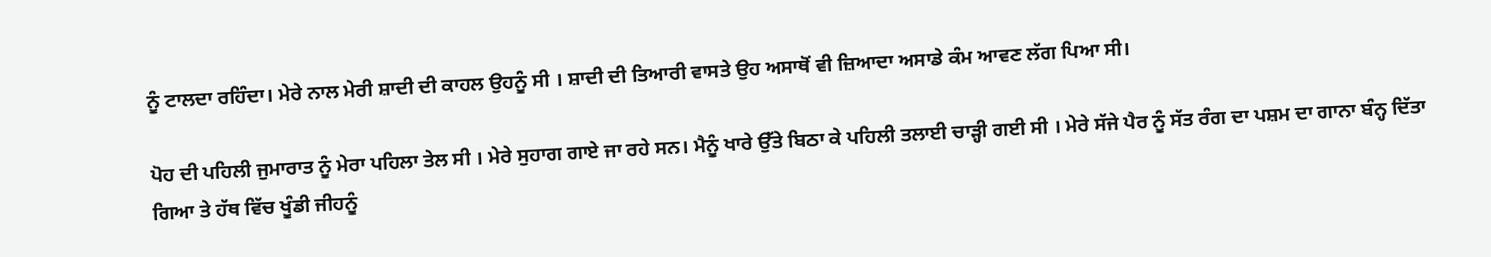ਨੂੰ ਟਾਲਦਾ ਰਹਿੰਦਾ। ਮੇਰੇ ਨਾਲ ਮੇਰੀ ਸ਼ਾਦੀ ਦੀ ਕਾਹਲ ਉਹਨੂੰ ਸੀ । ਸ਼ਾਦੀ ਦੀ ਤਿਆਰੀ ਵਾਸਤੇ ਉਹ ਅਸਾਥੋਂ ਵੀ ਜ਼ਿਆਦਾ ਅਸਾਡੇ ਕੰਮ ਆਵਣ ਲੱਗ ਪਿਆ ਸੀ।

ਪੋਹ ਦੀ ਪਹਿਲੀ ਜੁਮਾਰਾਤ ਨੂੰ ਮੇਰਾ ਪਹਿਲਾ ਤੇਲ ਸੀ । ਮੇਰੇ ਸੁਹਾਗ ਗਾਏ ਜਾ ਰਹੇ ਸਨ। ਮੈਨੂੰ ਖਾਰੇ ਉੱਤੇ ਬਿਠਾ ਕੇ ਪਹਿਲੀ ਤਲਾਈ ਚਾੜ੍ਹੀ ਗਈ ਸੀ । ਮੇਰੇ ਸੱਜੇ ਪੈਰ ਨੂੰ ਸੱਤ ਰੰਗ ਦਾ ਪਸ਼ਮ ਦਾ ਗਾਨਾ ਬੰਨ੍ਹ ਦਿੱਤਾ ਗਿਆ ਤੇ ਹੱਥ ਵਿੱਚ ਖੂੰਡੀ ਜੀਹਨੂੰ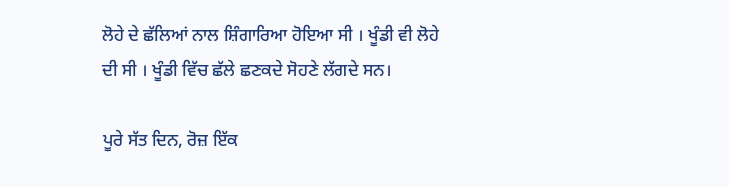ਲੋਹੇ ਦੇ ਛੱਲਿਆਂ ਨਾਲ ਸ਼ਿੰਗਾਰਿਆ ਹੋਇਆ ਸੀ । ਖੂੰਡੀ ਵੀ ਲੋਹੇ ਦੀ ਸੀ । ਖੂੰਡੀ ਵਿੱਚ ਛੱਲੇ ਛਣਕਦੇ ਸੋਹਣੇ ਲੱਗਦੇ ਸਨ।

ਪੂਰੇ ਸੱਤ ਦਿਨ, ਰੋਜ਼ ਇੱਕ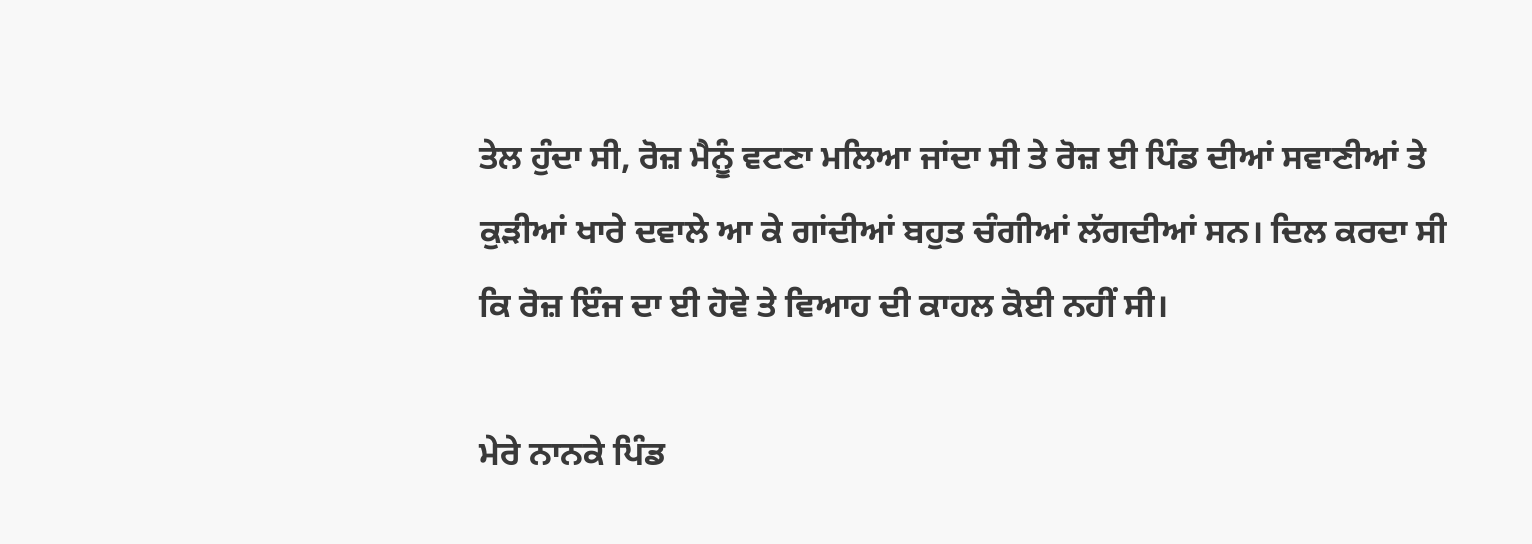ਤੇਲ ਹੁੰਦਾ ਸੀ, ਰੋਜ਼ ਮੈਨੂੰ ਵਟਣਾ ਮਲਿਆ ਜਾਂਦਾ ਸੀ ਤੇ ਰੋਜ਼ ਈ ਪਿੰਡ ਦੀਆਂ ਸਵਾਣੀਆਂ ਤੇ ਕੁੜੀਆਂ ਖਾਰੇ ਦਵਾਲੇ ਆ ਕੇ ਗਾਂਦੀਆਂ ਬਹੁਤ ਚੰਗੀਆਂ ਲੱਗਦੀਆਂ ਸਨ। ਦਿਲ ਕਰਦਾ ਸੀ ਕਿ ਰੋਜ਼ ਇੰਜ ਦਾ ਈ ਹੋਵੇ ਤੇ ਵਿਆਹ ਦੀ ਕਾਹਲ ਕੋਈ ਨਹੀਂ ਸੀ।

ਮੇਰੇ ਨਾਨਕੇ ਪਿੰਡ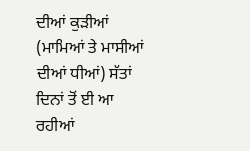ਦੀਆਂ ਕੁੜੀਆਂ (ਮਾਮਿਆਂ ਤੇ ਮਾਸੀਆਂ ਦੀਆਂ ਧੀਆਂ) ਸੱਤਾਂ ਦਿਨਾਂ ਤੋਂ ਈ ਆ ਰਹੀਆਂ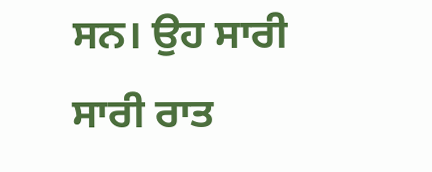ਸਨ। ਉਹ ਸਾਰੀ ਸਾਰੀ ਰਾਤ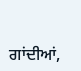ਗਾਂਦੀਆਂ,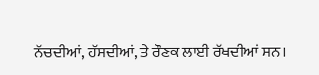ਨੱਚਦੀਆਂ, ਹੱਸਦੀਆਂ, ਤੇ ਰੌਣਕ ਲਾਈ ਰੱਖਦੀਆਂ ਸਨ।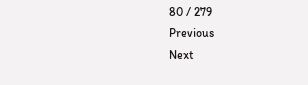80 / 279
Previous
Next